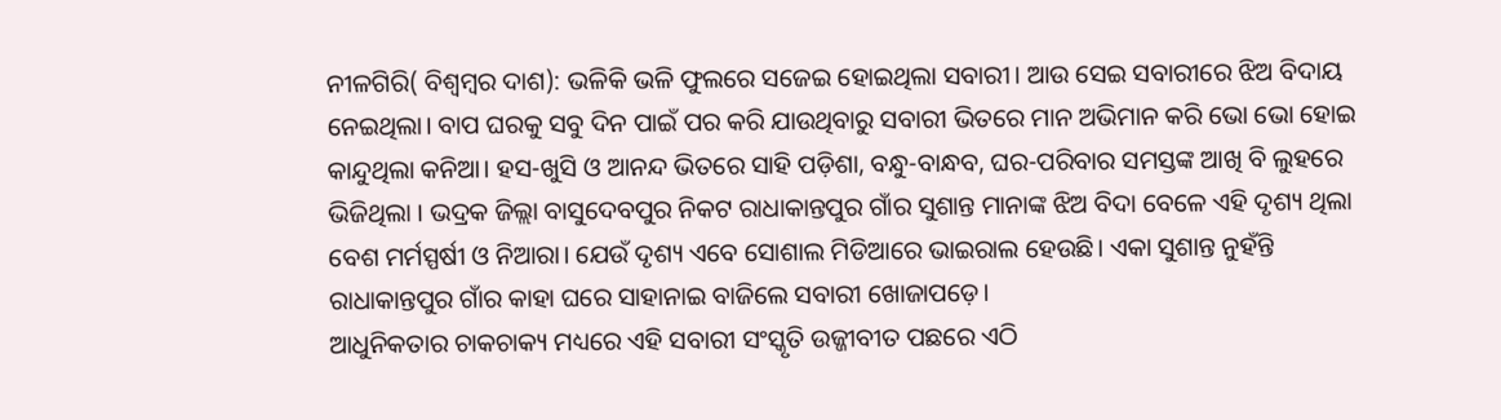ନୀଳଗିରି( ବିଶ୍ୱମ୍ବର ଦାଶ): ଭଳିକି ଭଳି ଫୁଲରେ ସଜେଇ ହୋଇଥିଲା ସବାରୀ। ଆଉ ସେଇ ସବାରୀରେ ଝିଅ ବିଦାୟ ନେଇଥିଲା। ବାପ ଘରକୁ ସବୁ ଦିନ ପାଇଁ ପର କରି ଯାଉଥିବାରୁ ସବାରୀ ଭିତରେ ମାନ ଅଭିମାନ କରି ଭୋ ଭୋ ହୋଇ କାନ୍ଦୁଥିଲା କନିଆ। ହସ-ଖୁସି ଓ ଆନନ୍ଦ ଭିତରେ ସାହି ପଡ଼ିଶା, ବନ୍ଧୁ-ବାନ୍ଧବ, ଘର-ପରିବାର ସମସ୍ତଙ୍କ ଆଖି ବି ଲୁହରେ ଭିଜିଥିଲା । ଭଦ୍ରକ ଜିଲ୍ଲା ବାସୁଦେବପୁର ନିକଟ ରାଧାକାନ୍ତପୁର ଗାଁର ସୁଶାନ୍ତ ମାନାଙ୍କ ଝିଅ ବିଦା ବେଳେ ଏହି ଦୃଶ୍ୟ ଥିଲା ବେଶ ମର୍ମସ୍ପର୍ଷୀ ଓ ନିଆରା। ଯେଉଁ ଦୃଶ୍ୟ ଏବେ ସୋଶାଲ ମିଡିଆରେ ଭାଇରାଲ ହେଉଛି। ଏକା ସୁଶାନ୍ତ ନୁହଁନ୍ତି ରାଧାକାନ୍ତପୁର ଗାଁର କାହା ଘରେ ସାହାନାଇ ବାଜିଲେ ସବାରୀ ଖୋଜାପଡ଼େ।
ଆଧୁନିକତାର ଚାକଚାକ୍ୟ ମଧ୍ୟରେ ଏହି ସବାରୀ ସଂସ୍କୃତି ଉଜ୍ଜୀବୀତ ପଛରେ ଏଠି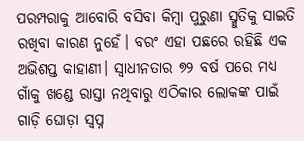ପରମ୍ପରାକୁ ଆବୋରି ବସିବା କିମ୍ବା ପୁରୁଣା ସ୍ମୁତିକୁ ସାଇତି ରଖିବା କାରଣ ନୁହେଁ। ବରଂ ଏହା ପଛରେ ରହିଛି ଏକ ଅଭିଶପ୍ତ କାହାଣୀ। ସ୍ୱାଧୀନତାର ୭୨ ବର୍ଷ ପରେ ମଧ୍ୟ ଗାଁକୁ ଖଣ୍ଡେ ରାସ୍ତା ନଥିବାରୁ ଏଠିକାର ଲୋକଙ୍କ ପାଇଁ ଗାଡ଼ି ଘୋଡ଼ା ସ୍ୱପ୍ନ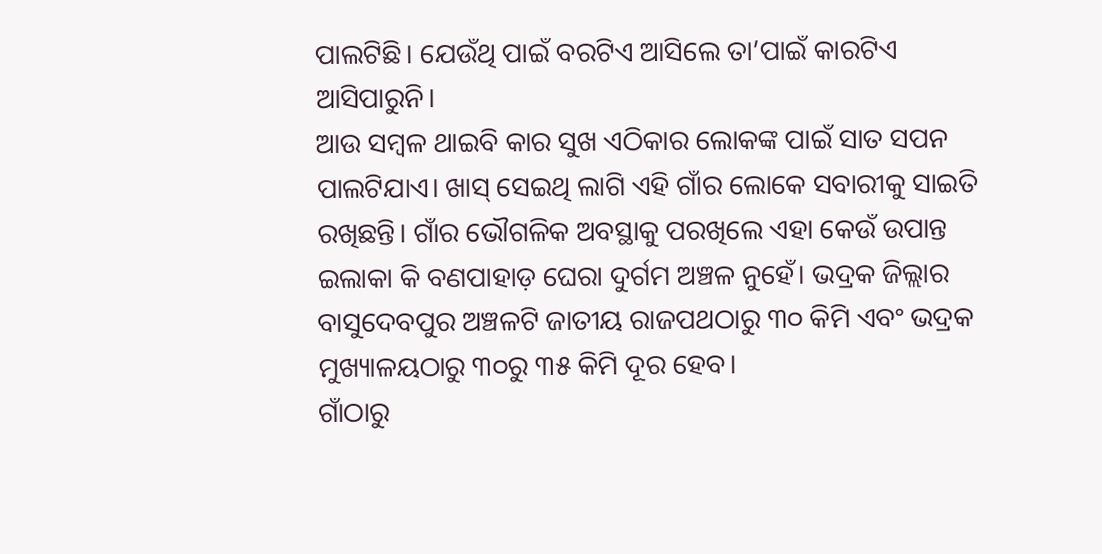ପାଲଟିଛି। ଯେଉଁଥି ପାଇଁ ବରଟିଏ ଆସିଲେ ତା’ପାଇଁ କାରଟିଏ ଆସିପାରୁନି।
ଆଉ ସମ୍ବଳ ଥାଇବି କାର ସୁଖ ଏଠିକାର ଲୋକଙ୍କ ପାଇଁ ସାତ ସପନ ପାଲଟିଯାଏ। ଖାସ୍ ସେଇଥି ଲାଗି ଏହି ଗାଁର ଲୋକେ ସବାରୀକୁ ସାଇତି ରଖିଛନ୍ତି। ଗାଁର ଭୌଗଳିକ ଅବସ୍ଥାକୁ ପରଖିଲେ ଏହା କେଉଁ ଉପାନ୍ତ ଇଲାକା କି ବଣପାହାଡ଼ ଘେରା ଦୁର୍ଗମ ଅଞ୍ଚଳ ନୁହେଁ। ଭଦ୍ରକ ଜିଲ୍ଲାର ବାସୁଦେବପୁର ଅଞ୍ଚଳଟି ଜାତୀୟ ରାଜପଥଠାରୁ ୩୦ କିମି ଏବଂ ଭଦ୍ରକ ମୁଖ୍ୟାଳୟଠାରୁ ୩୦ରୁ ୩୫ କିମି ଦୂର ହେବ।
ଗାଁଠାରୁ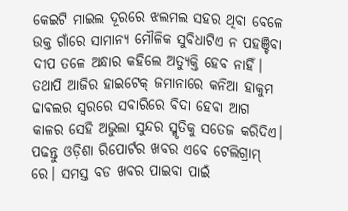କେଇଟି ମାଇଲ ଦୂରରେ ଝଲମଲ ସହର ଥିବା ବେଳେ ଉକ୍ତ ଗାଁରେ ସାମାନ୍ୟ ମୌଳିକ ସୁବିଧାଟିଏ ନ ପହଞ୍ଚିବା ଦୀପ ତଳେ ଅନ୍ଧାର କହିଲେ ଅତ୍ୟୁକ୍ତି ହେବ ନାହିଁ। ତଥାପି ଆଜିର ହାଇଟେକ୍ ଜମାନାରେ କନିଆ ହାକୁମ ଢାଵଲର ସ୍ୱରରେ ସବାରିରେ ବିଦା ହେବା ଆଗ କାଳର ସେହି ଅଭୁଲା ସୁନ୍ଦର ସ୍ମୃତିକୁ ସତେଜ କରିଦିଏ।
ପଢନ୍ତୁ ଓଡ଼ିଶା ରିପୋର୍ଟର ଖବର ଏବେ ଟେଲିଗ୍ରାମ୍ ରେ। ସମସ୍ତ ବଡ ଖବର ପାଇବା ପାଇଁ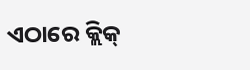ଏଠାରେ କ୍ଲିକ୍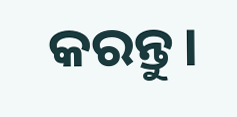କରନ୍ତୁ।